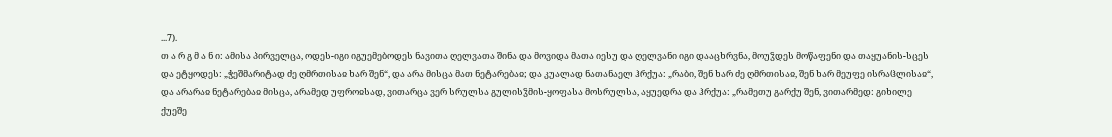...7).
თ ა რ გ მ ა ნ ი: ამისა პირველცა, ოდეს-იგი იგუემებოდეს ნავითა ღელვათა შინა და მოვიდა მათა იესუ და ღელვანი იგი დააცხრვნა, მოუჴდეს მოწაფენი და თაყუანის-სცეს და ეტყოდეს: „ჭეშმარიტად ძე ღმრთისაჲ ხარ შენ“, და არა მისცა მათ ნეტარებაჲ; და კუალად ნათანაელ ჰრქუა: „რაბი, შენ ხარ ძე ღმრთისაჲ, შენ ხარ მეუფე ისრაჱლისაჲ“, და არარაჲ ნეტარებაჲ მისცა, არამედ უფროჲსად, ვითარცა ვერ სრულსა გულისჴმის-ყოფასა მოსრულსა, აყუედრა და ჰრქუა: „რამეთუ გარქუ შენ, ვითარმედ: გიხილე ქუეშე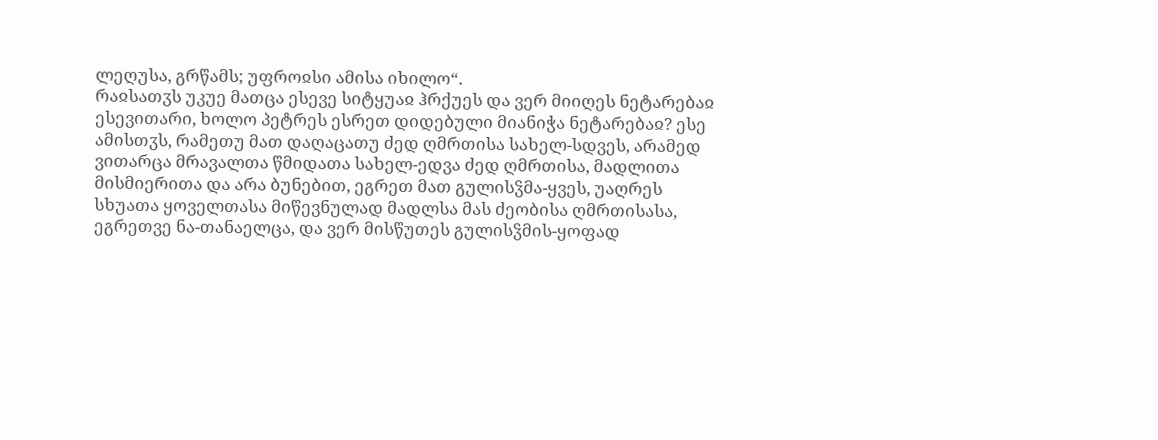ლეღუსა, გრწამს; უფროჲსი ამისა იხილო“.
რაჲსათჳს უკუე მათცა ესევე სიტყუაჲ ჰრქუეს და ვერ მიიღეს ნეტარებაჲ ესევითარი, ხოლო პეტრეს ესრეთ დიდებული მიანიჭა ნეტარებაჲ? ესე ამისთჳს, რამეთუ მათ დაღაცათუ ძედ ღმრთისა სახელ-სდვეს, არამედ ვითარცა მრავალთა წმიდათა სახელ-ედვა ძედ ღმრთისა, მადლითა მისმიერითა და არა ბუნებით, ეგრეთ მათ გულისჴმა-ყვეს, უაღრეს სხუათა ყოველთასა მიწევნულად მადლსა მას ძეობისა ღმრთისასა, ეგრეთვე ნა-თანაელცა, და ვერ მისწუთეს გულისჴმის-ყოფად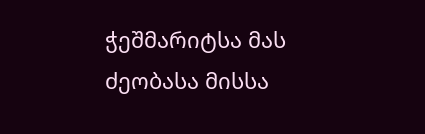ჭეშმარიტსა მას ძეობასა მისსა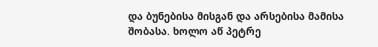და ბუნებისა მისგან და არსებისა მამისა შობასა. ხოლო აწ პეტრე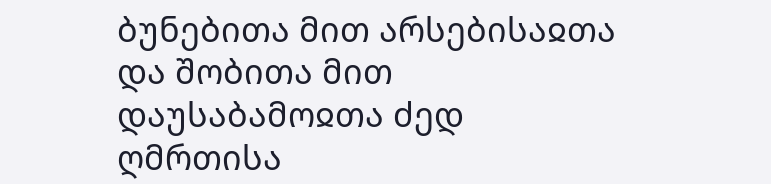ბუნებითა მით არსებისაჲთა და შობითა მით დაუსაბამოჲთა ძედ ღმრთისა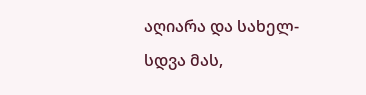აღიარა და სახელ-სდვა მას,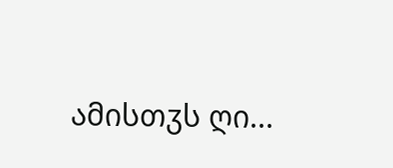ამისთჳს ღი...